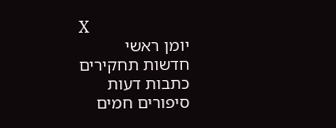X
יומן ראשי
חדשות תחקירים
כתבות דעות
סיפורים חמים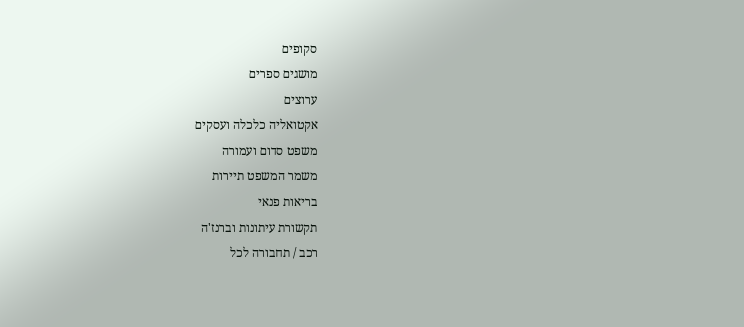סקופים
מושגים ספרים
ערוצים
אקטואליה כלכלה ועסקים
משפט סדום ועמורה
משמר המשפט תיירות
בריאות פנאי
תקשורת עיתונות וברנז'ה
רכב / תחבורה לכל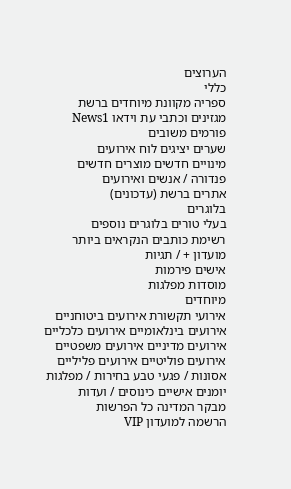הערוצים
כללי
ספריה מקוונת מיוחדים ברשת
מגזינים וכתבי עת וידאו News1
פורמים משובים
שערים יציגים לוח אירועים
מינויים חדשים מוצרים חדשים
פנדורה / אנשים ואירועים
אתרים ברשת (עדכונים)
בלוגרים
בעלי טורים בלוגרים נוספים
רשימת כותבים הנקראים ביותר
מועדון + / תגיות
אישים פירמות
מוסדות מפלגות
מיוחדים
אירועי תקשורת אירועים ביטוחניים
אירועים בינלאומיים אירועים כלכליים
אירועים מדיניים אירועים משפטיים
אירועים פוליטיים אירועים פליליים
אסונות / פגעי טבע בחירות / מפלגות
יומנים אישיים כינוסים / ועדות
מבקר המדינה כל הפרשות
הרשמה למועדון VIP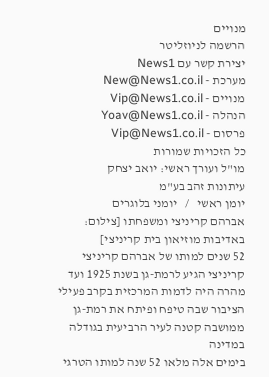מנויים
הרשמה לניוזליטר
יצירת קשר עם News1
מערכת - New@News1.co.il
מנויים - Vip@News1.co.il
הנהלה - Yoav@News1.co.il
פרסום - Vip@News1.co.il
כל הזכויות שמורות
מו"ל ועורך ראשי: יואב יצחק
עיתונות זהב בע"מ
יומן ראשי   /   יומני בלוגרים
אברהם קריניצי ומשפחתו [צילום: באדיבות מוזיאון בית קריניצי]
52 שנים למותו של אברהם קריניצי
קריניצי הגיע לרמת-גן בשנת 1925 ועד מהרה היה לדמות המרכזית בקרב פעילי הציבור שבה טיפח ופיתח את רמת-גן ממושבה קטנה לעיר הרביעית בגודלה במדינה
בימים אלה מלאו 52 שנה למותו הטרגי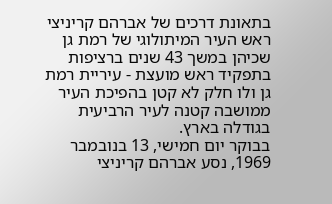בתאונת דרכים של אברהם קריניצי ראש העיר המיתולוגי של רמת גן שכיהן במשך 43 שנים ברציפות בתפקיד ראש מועצת - עיריית רמת גן ולו חלק לא קטן בהפיכת העיר ממושבה קטנה לעיר הרביעית בגודלה בארץ.
בבוקר יום חמישי, 13 בנובמבר 1969, נסע אברהם קריניצי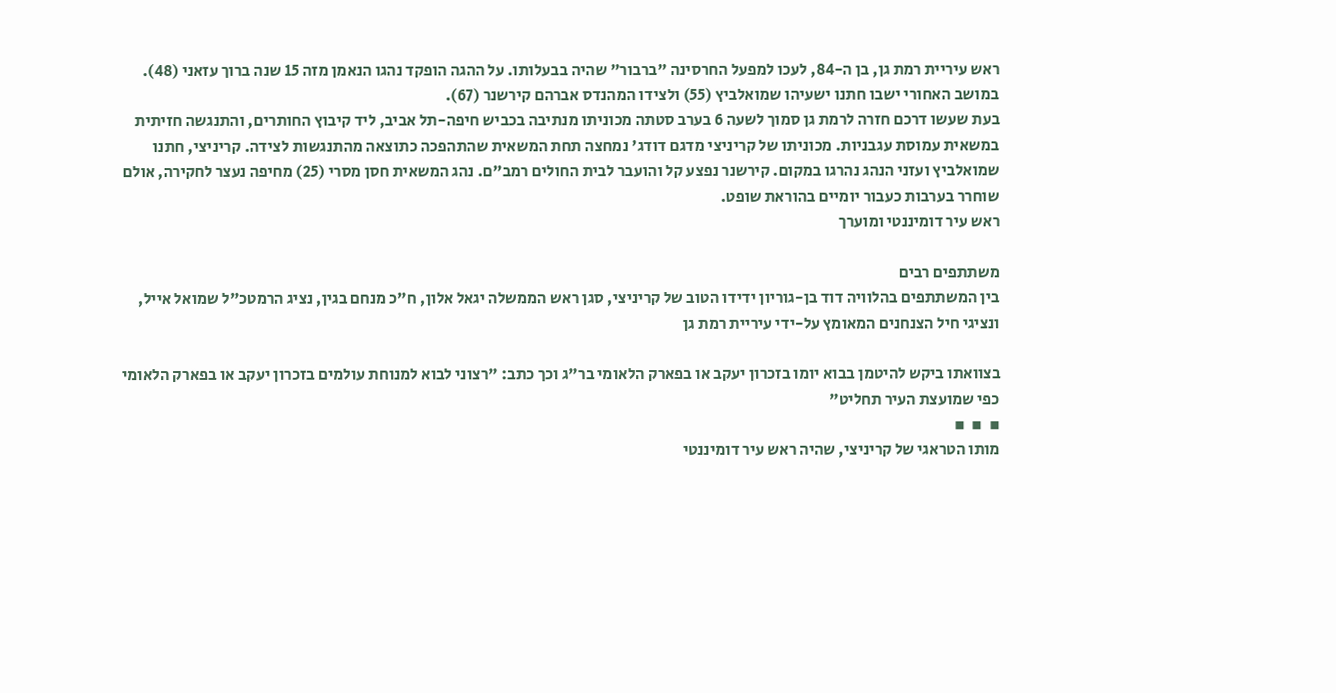ראש עיריית רמת גן, בן ה-84, לעכו למפעל החרסינה "ברבור" שהיה בבעלותו. על ההגה הופקד נהגו הנאמן מזה 15 שנה ברוך עזאני (48). במושב האחורי ישבו חתנו ישעיהו שמואלביץ (55) ולצידו המהנדס אברהם קירשנר (67).
בעת שעשו דרכם חזרה לרמת גן סמוך לשעה 6 בערב סטתה מכוניתו מנתיבה בכביש חיפה-תל אביב, ליד קיבוץ החותרים, והתנגשה חזיתית במשאית עמוסת עגבניות. מכוניתו של קריניצי מדגם דודג' נמחצה תחת המשאית שהתהפכה כתוצאה מהתנגשות לצידה. קריניצי, חתנו שמואלביץ ועזני הנהג נהרגו במקום. קירשנר נפצע קל והועבר לבית החולים רמב"ם. נהג המשאית חסן מסרי (25) מחיפה נעצר לחקירה, אולם שוחרר בערבות כעבור יומיים בהוראת שופט.
ראש עיר דומיננטי ומוערך

משתתפים רבים
בין המשתתפים בהלוויה דוד בן-גוריון ידידו הטוב של קריניצי, סגן ראש הממשלה יגאל אלון, ח"כ מנחם בגין, נציג הרמטכ"ל שמואל אייל, ונציגי חיל הצנחנים המאומץ על-ידי עיריית רמת גן

בצוואתו ביקש להיטמן בבוא יומו בזכרון יעקב או בפארק הלאומי בר"ג וכך כתב: "רצוני לבוא למנוחת עולמים בזכרון יעקב או בפארק הלאומי כפי שמועצת העיר תחליט"
▪  ▪  ▪
מותו הטראגי של קריניצי, שהיה ראש עיר דומיננטי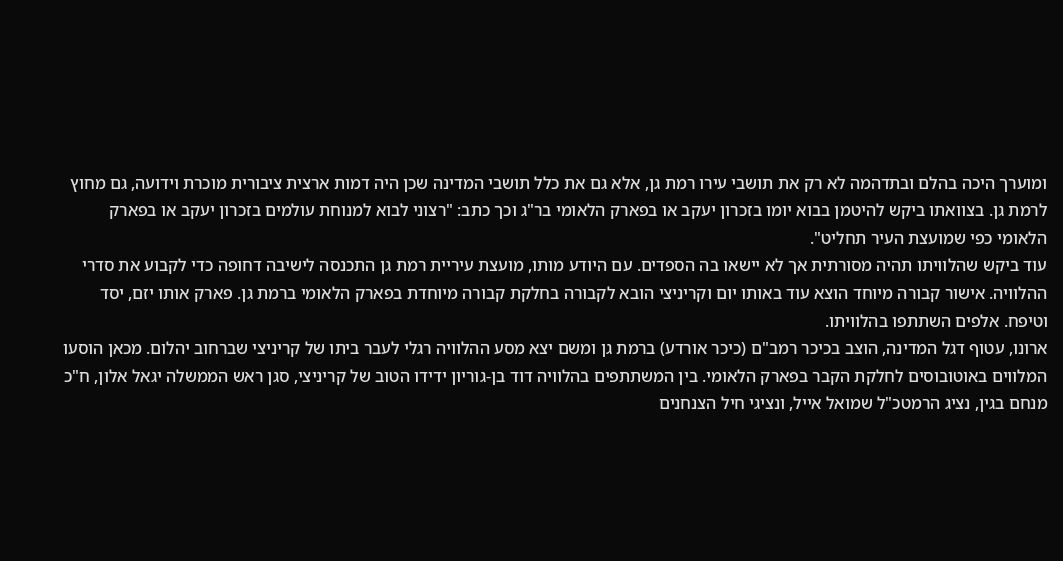ומוערך היכה בהלם ובתדהמה לא רק את תושבי עירו רמת גן, אלא גם את כלל תושבי המדינה שכן היה דמות ארצית ציבורית מוכרת וידועה, גם מחוץ לרמת גן. בצוואתו ביקש להיטמן בבוא יומו בזכרון יעקב או בפארק הלאומי בר"ג וכך כתב: "רצוני לבוא למנוחת עולמים בזכרון יעקב או בפארק הלאומי כפי שמועצת העיר תחליט".
עוד ביקש שהלוויתו תהיה מסורתית אך לא יישאו בה הספדים. עם היודע מותו, מועצת עיריית רמת גן התכנסה לישיבה דחופה כדי לקבוע את סדרי ההלוויה. אישור קבורה מיוחד הוצא עוד באותו יום וקריניצי הובא לקבורה בחלקת קבורה מיוחדת בפארק הלאומי ברמת גן. פארק אותו יזם, יסד וטיפח. אלפים השתתפו בהלוויתו.
ארונו, עטוף דגל המדינה, הוצב בכיכר רמב"ם (כיכר אורדע) ברמת גן ומשם יצא מסע ההלוויה רגלי לעבר ביתו של קריניצי שברחוב יהלום. מכאן הוסעו המלווים באוטובוסים לחלקת הקבר בפארק הלאומי. בין המשתתפים בהלוויה דוד בן-גוריון ידידו הטוב של קריניצי, סגן ראש הממשלה יגאל אלון, ח"כ מנחם בגין, נציג הרמטכ"ל שמואל אייל, ונציגי חיל הצנחנים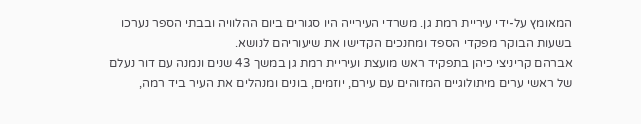המאומץ על-ידי עיריית רמת גן. משרדי העירייה היו סגורים ביום ההלוויה ובבתי הספר נערכו בשעות הבוקר מפקדי הספד ומחנכים הקדישו את שיעוריהם לנושא.
אברהם קריניצי כיהן בתפקיד ראש מועצת ועיריית רמת גן במשך 43 שנים ונמנה עם דור נעלם של ראשי ערים מיתולוגיים המזוהים עם עירם, יוזמים, בונים ומנהלים את העיר ביד רמה,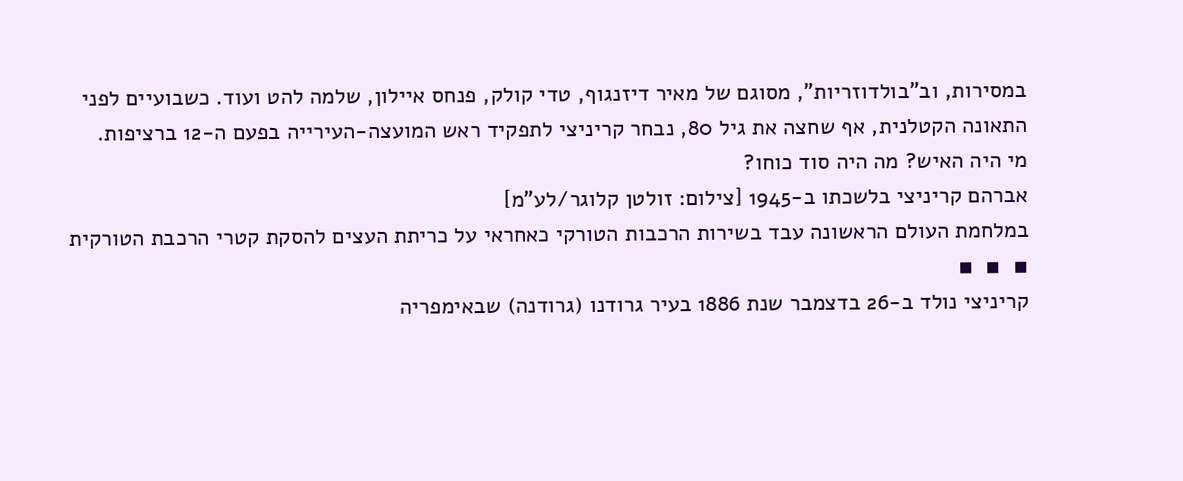במסירות, וב"בולדוזריות", מסוגם של מאיר דיזנגוף, טדי קולק, פנחס איילון, שלמה להט ועוד. כשבועיים לפני התאונה הקטלנית, אף שחצה את גיל 80, נבחר קריניצי לתפקיד ראש המועצה-העירייה בפעם ה-12 ברציפות.
מי היה האיש? מה היה סוד כוחו?
אברהם קריניצי בלשכתו ב-1945 [צילום: זולטן קלוגר/לע"מ]
במלחמת העולם הראשונה עבד בשירות הרכבות הטורקי כאחראי על כריתת העצים להסקת קטרי הרכבת הטורקית
▪  ▪  ▪
קריניצי נולד ב-26 בדצמבר שנת 1886 בעיר גרודנו (גרודנה) שבאימפריה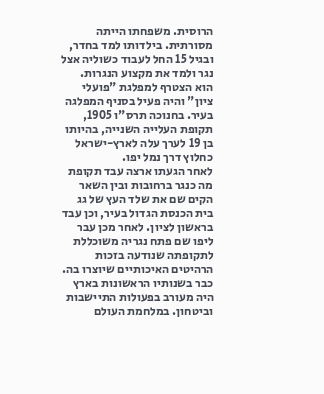הרוסית. משפחתו הייתה מסורתית. בילדותו למד בחדר, ובגיל 15 החל לעבוד כשוליה אצל נגר ולמד את מקצוע הנגרות. הוא הצטרף למפלגת "פועלי ציון" והיה פעיל בסניף המפלגה בעיר. בחנוכה תרס"ו 1905, תקופת העלייה השנייה, בהיותו בן 19 לערך עלה לארץ-ישראל כחלוץ דרך נמל יפו.
לאחר הגעתו ארצה עבד תקופת מה כנגר ברחובות ובין השאר הקים שם את שלד העץ של גג בית הכנסת הגדול בעיר, וכן עבד בראשון לציון. לאחר מכן עבר ליפו שם פתח נגריה משוכללת לתקופתה שנודעה בזכות הרהיטים האיכותיים שיוצרו בה.
כבר בשנותיו הראשונות בארץ היה מעורב בפעולות התיישבות וביטחון. במלחמת העולם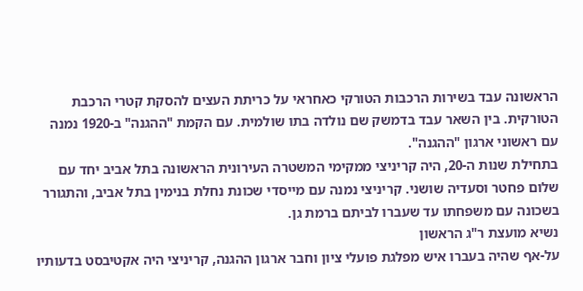הראשונה עבד בשירות הרכבות הטורקי כאחראי על כריתת העצים להסקת קטרי הרכבת הטורקית. בין השאר עבד בדמשק שם נולדה בתו שולמית. עם הקמת "ההגנה" ב-1920 נמנה עם ראשוני ארגון "ההגנה".
בתחילת שנות ה-20, היה קריניצי ממקימי המשטרה העירונית הראשונה בתל אביב יחד עם שלום פחטר וסעדיה שושני. קריניצי נמנה עם מייסדי שכונת נחלת בנימין בתל אביב, והתגורר בשכונה עם משפחתו עד שעברו לביתם ברמת גן.
נשיא מועצת ר"ג הראשון
על-אף שהיה בעברו איש מפלגת פועלי ציון וחבר ארגון ההגנה, קריניצי היה אקטיבסט בדעותיו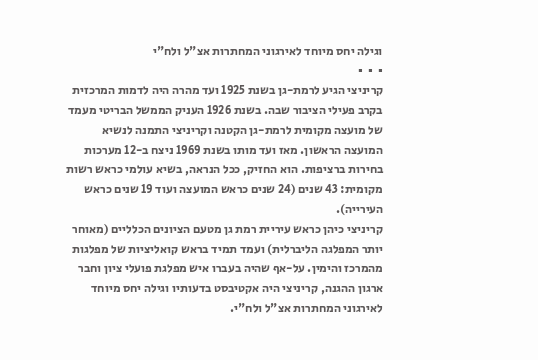וגילה יחס מיוחד לאירגוני המחתרות אצ"ל ולח"י
▪  ▪  ▪
קריניצי הגיע לרמת-גן בשנת 1925 ועד מהרה היה לדמות המרכזית בקרב פעילי הציבור שבה. בשנת 1926 העניק הממשל הבריטי מעמד של מועצה מקומית לרמת-גן הקטנה וקריניצי התמנה לנשיא המועצה הראשון. מאז ועד מותו בשנת 1969 ניצח ב-12 מערכות בחירות ברציפות. הוא החזיק, ככל הנראה, בשיא עולמי כראש רשות מקומית: 43 שנים (24 שנים כראש המועצה ועוד 19 שנים כראש העירייה).
קריניצי כיהן כראש עיריית רמת גן מטעם הציונים הכלליים (מאוחר יותר המפלגה הליברלית) ועמד תמיד בראש קואליציות של מפלגות מהמרכז והימין. על-אף שהיה בעברו איש מפלגת פועלי ציון וחבר ארגון ההגנה, קריניצי היה אקטיבסט בדעותיו וגילה יחס מיוחד לאירגוני המחתרות אצ"ל ולח"י.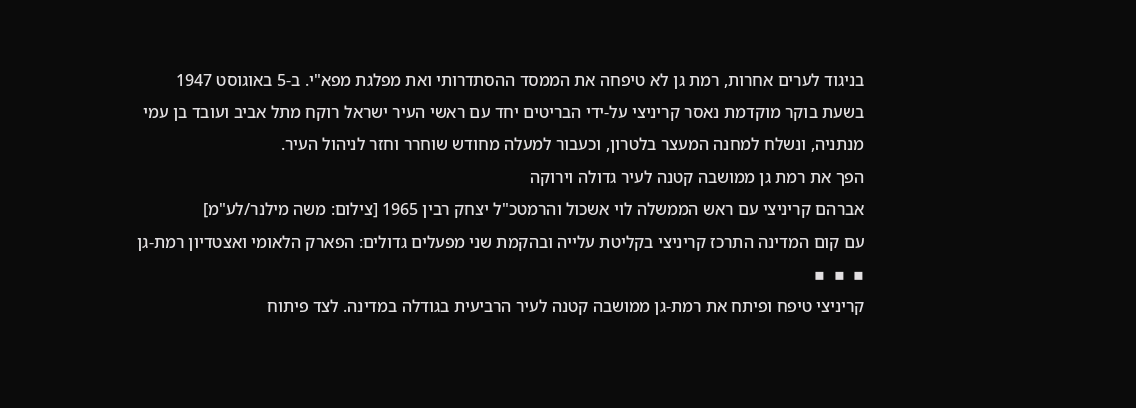בניגוד לערים אחרות, רמת גן לא טיפחה את הממסד ההסתדרותי ואת מפלגת מפא"י. ב-5 באוגוסט 1947 בשעת בוקר מוקדמת נאסר קריניצי על-ידי הבריטים יחד עם ראשי העיר ישראל רוקח מתל אביב ועובד בן עמי מנתניה, ונשלח למחנה המעצר בלטרון, וכעבור למעלה מחודש שוחרר וחזר לניהול העיר.
הפך את רמת גן ממושבה קטנה לעיר גדולה וירוקה
אברהם קריניצי עם ראש הממשלה לוי אשכול והרמטכ"ל יצחק רבין 1965 [צילום: משה מילנר/לע"מ]
עם קום המדינה התרכז קריניצי בקליטת עלייה ובהקמת שני מפעלים גדולים: הפארק הלאומי ואצטדיון רמת-גן
▪  ▪  ▪
קריניצי טיפח ופיתח את רמת-גן ממושבה קטנה לעיר הרביעית בגודלה במדינה. לצד פיתוח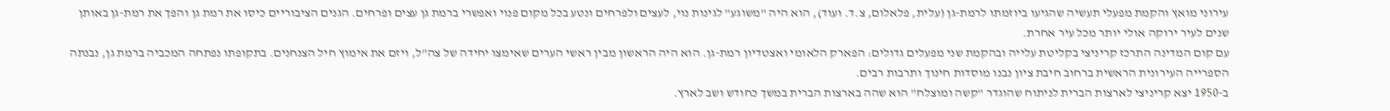עירוני מואץ והקמת מפעלי תעשיה שהגיעו ביוזמתו לרמת-גן (עלית, פלאלום, צ.ד. ועוד), הוא היה "משוגע" לגינות נוי, לעצים ולפרחים ונטע בכל מקום פנוי ואפשרי ברמת גן עצים ופרחים. הגנים הציבוריים כיסו את רמת גן והפך את רמת-גן באותן שנים לעיר ירוקה אולי יותר מכל עיר אחרת.
עם קום המדינה התרכז קריניצי בקליטת עלייה ובהקמת שני מפעלים גדולים: הפארק הלאומי ואצטדיון רמת-גן. הוא היה הראשון מבין ראשי הערים שאימצו יחידה של צה"ל, ויזם את אימוץ חיל הצנחנים. בתקופתו נפתחה המכביה ברמת גן, נבנתה הספרייה העירונית הראשית ברחוב חיבת ציון נבנו מוסדות חינוך ותרבות רבים.
ב-1950 יצא קריניצי לארצות הברית לניתוח שהוגדר "קשה ומוצלח" הוא שהה בארצות הברית במשך כחודש ושב לארץ.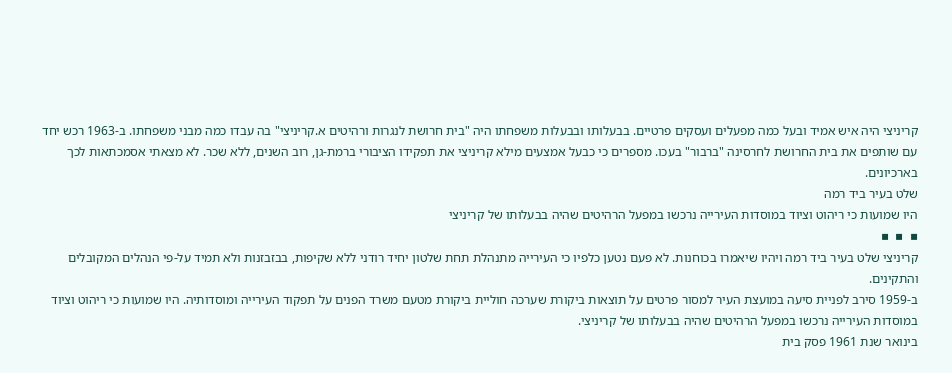קריניצי היה איש אמיד ובעל כמה מפעלים ועסקים פרטיים. בבעלותו ובבעלות משפחתו היה "בית חרושת לנגרות ורהיטים א.קריניצי" בה עבדו כמה מבני משפחתו. ב-1963 רכש יחד עם שותפים את בית החרושת לחרסינה "ברבור" בעכו. מספרים כי כבעל אמצעים מילא קריניצי את תפקידו הציבורי ברמת-גן, רוב השנים, ללא שכר. לא מצאתי אסמכתאות לכך בארכיונים.
שלט בעיר ביד רמה
היו שמועות כי ריהוט וציוד במוסדות העירייה נרכשו במפעל הרהיטים שהיה בבעלותו של קריניצי
▪  ▪  ▪
קריניצי שלט בעיר ביד רמה ויהיו שיאמרו בכוחנות. לא פעם נטען כלפיו כי העירייה מתנהלת תחת שלטון יחיד רודני ללא שקיפות, בבזבזנות ולא תמיד על-פי הנהלים המקובלים והתקינים.
ב-1959 סירב לפניית סיעה במועצת העיר למסור פרטים על תוצאות ביקורת שערכה חוליית ביקורת מטעם משרד הפנים על תפקוד העירייה ומוסדותיה. היו שמועות כי ריהוט וציוד במוסדות העירייה נרכשו במפעל הרהיטים שהיה בבעלותו של קריניצי.
בינואר שנת 1961 פסק בית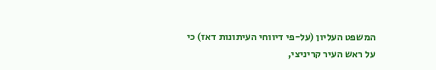המשפט העליון (על-פי דיווחי העיתונות דאז) כי על ראש העיר קריניצי,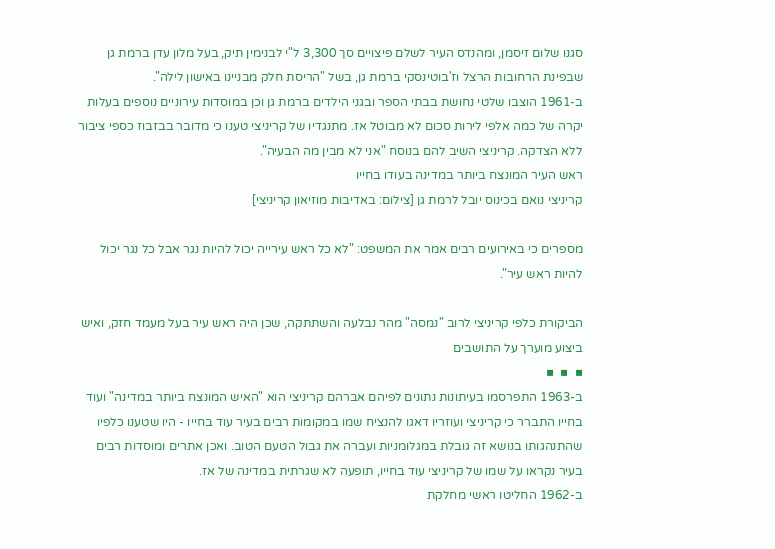סגנו שלום זיסמן, ומהנדס העיר לשלם פיצויים סך 3,300 ל"י לבנימין תיק, בעל מלון עדן ברמת גן שבפינת הרחובות הרצל וז'בוטינסקי ברמת גן, בשל "הריסת חלק מבניינו באישון לילה".
ב-1961 הוצבו שלטי נחושת בבתי הספר ובגני הילדים ברמת גן וכן במוסדות עירוניים נוספים בעלות יקרה של כמה אלפי לירות סכום לא מבוטל אז. מתנגדיו של קריניצי טענו כי מדובר בבזבוז כספי ציבור ללא הצדקה. קריניצי השיב להם בנוסח "אני לא מבין מה הבעיה".
ראש העיר המונצח ביותר במדינה בעודו בחייו
קריניצי נואם בכינוס יובל לרמת גן [צילום: באדיבות מוזיאון קריניצי]

מספרים כי באירועים רבים אמר את המשפט: "לא כל ראש עירייה יכול להיות נגר אבל כל נגר יכול להיות ראש עיר".

הביקורת כלפי קריניצי לרוב "נמסה" מהר נבלעה והשתתקה, שכן היה ראש עיר בעל מעמד חזק, ואיש ביצוע מוערך על התושבים
▪  ▪  ▪
ב-1963 התפרסמו בעיתונות נתונים לפיהם אברהם קריניצי הוא "האיש המונצח ביותר במדינה" ועוד בחייו התברר כי קריניצי ועוזריו דאגו להנציח שמו במקומות רבים בעיר עוד בחייו - היו שטענו כלפיו שהתנהגותו בנושא זה גובלת במגלומניות ועברה את גבול הטעם הטוב. ואכן אתרים ומוסדות רבים בעיר נקראו על שמו של קריניצי עוד בחייו, תופעה לא שגרתית במדינה של אז.
ב-1962 החליטו ראשי מחלקת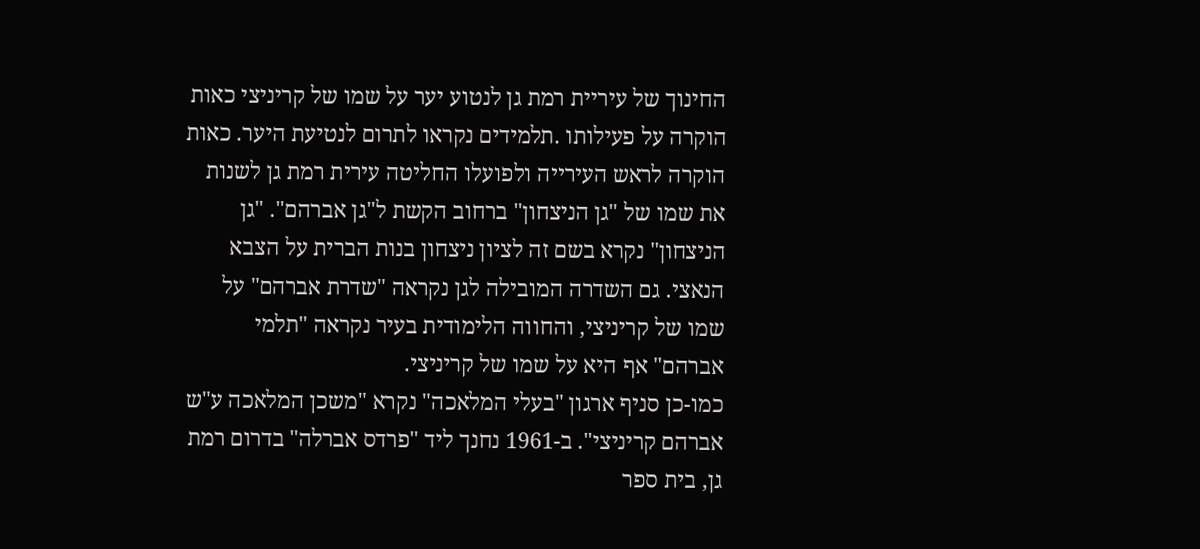החינוך של עיריית רמת גן לנטוע יער על שמו של קריניצי כאות הוקרה על פעילותו .תלמידים נקראו לתרום לנטיעת היער. כאות הוקרה לראש העירייה ולפועלו החליטה עירית רמת גן לשנות את שמו של "גן הניצחון" ברחוב הקשת ל"גן אברהם". "גן הניצחון" נקרא בשם זה לציון ניצחון בנות הברית על הצבא הנאצי. גם השדרה המובילה לגן נקראה "שדרת אברהם" על שמו של קריניצי, והחווה הלימודית בעיר נקראה "תלמי אברהם" אף היא על שמו של קריניצי.
כמו-כן סניף ארגון "בעלי המלאכה" נקרא "משכן המלאכה ע"ש אברהם קריניצי". ב-1961 נחנך ליד "פרדס אברלה" בדרום רמת גן, בית ספר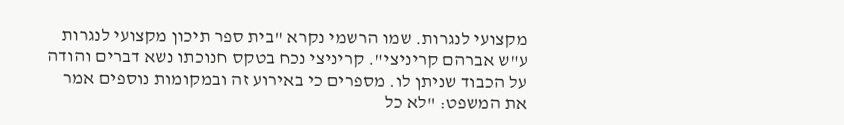מקצועי לנגרות. שמו הרשמי נקרא "בית ספר תיכון מקצועי לנגרות ע"ש אברהם קריניצי". קריניצי נכח בטקס חנוכתו נשא דברים והודה על הכבוד שניתן לו. מספרים כי באירוע זה ובמקומות נוספים אמר את המשפט: "לא כל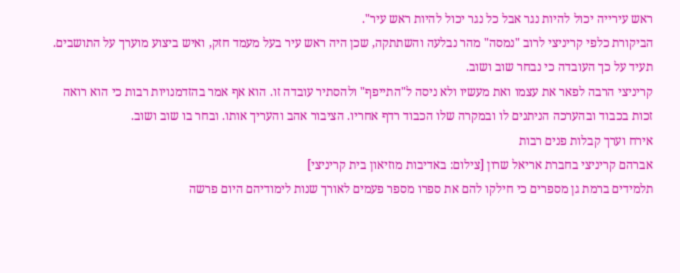ראש עירייה יכול להיות נגר אבל כל נגר יכול להיות ראש עיר".
הביקורת כלפי קריניצי לרוב "נמסה" מהר נבלעה והשתתקה, שכן היה ראש עיר בעל מעמד חזק, ואיש ביצוע מוערך על התושבים. תעיד על כך העובדה כי נבחר שוב ושוב.
קריניצי הרבה לפאר את עצמו ואת מעשיו ולא ניסה ל"התייפף" ולהסתיר עובדה זו. הוא אף אמר בהזדמנויות רבות כי הוא רואה זכות בכבוד ובהערכה הניתנים לו ובמקרה שלו הכבוד רדף אחריו. הציבור אהב והעריך אותו. ובחר בו שוב ושוב.
אירח וערך קבלות פנים רבות
אברהם קריניצי בחברת אריאל שרון [צילום: באדיבות מוזיאון בית קריניצי]
תלמידים ברמת גן מספרים כי חילקו להם את ספרו מספר פעמים לאורך שנות לימודיהם היום פרשה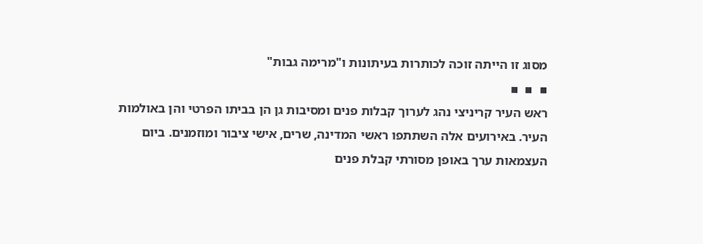מסוג זו הייתה זוכה לכותרות בעיתונות ו"מרימה גבות"
▪  ▪  ▪
ראש העיר קריניצי נהג לערוך קבלות פנים ומסיבות גן הן בביתו הפרטי והן באולמות העיר. באירועים אלה השתתפו ראשי המדינה, שרים, אישי ציבור ומוזמנים. ביום העצמאות ערך באופן מסורתי קבלת פנים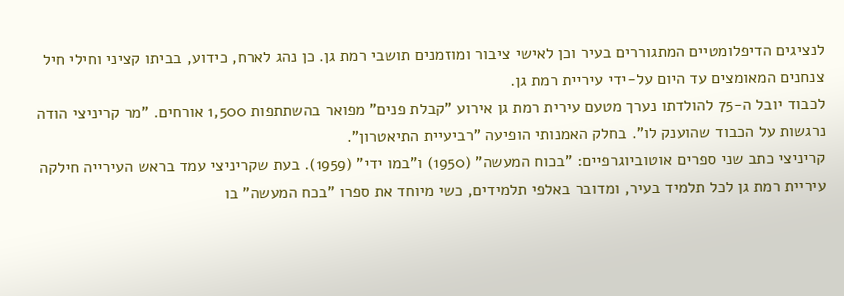לנציגים הדיפלומטיים המתגוררים בעיר וכן לאישי ציבור ומוזמנים תושבי רמת גן. כן נהג לארח, כידוע, בביתו קציני וחילי חיל צנחנים המאומצים עד היום על-ידי עיריית רמת גן.
לכבוד יובל ה-75 להולדתו נערך מטעם עירית רמת גן אירוע "קבלת פנים" מפואר בהשתתפות 1,500 אורחים. "מר קריניצי הודה נרגשות על הכבוד שהוענק לו". בחלק האמנותי הופיעה "רביעיית התיאטרון".
קריניצי כתב שני ספרים אוטוביוגרפיים: "בכוח המעשה" (1950) ו"במו ידי" (1959). בעת שקריניצי עמד בראש העירייה חילקה עיריית רמת גן לכל תלמיד בעיר, ומדובר באלפי תלמידים, כשי מיוחד את ספרו "בכח המעשה" בו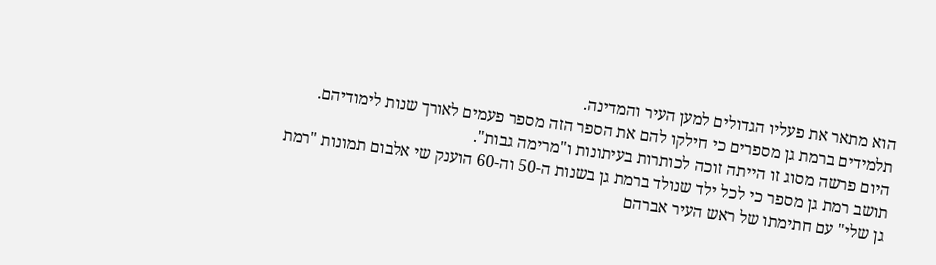הוא מתאר את פעליו הגדולים למען העיר והמדינה.
תלמידים ברמת גן מספרים כי חילקו להם את הספר הזה מספר פעמים לאורך שנות לימודיהם. היום פרשה מסוג זו הייתה זוכה לכותרות בעיתונות ו"מרימה גבות".
תושב רמת גן מספר כי לכל ילד שנולד ברמת גן בשנות ה-50 וה-60 הוענק שי אלבום תמונות "רמת גן שלי" עם חתימתו של ראש העיר אברהם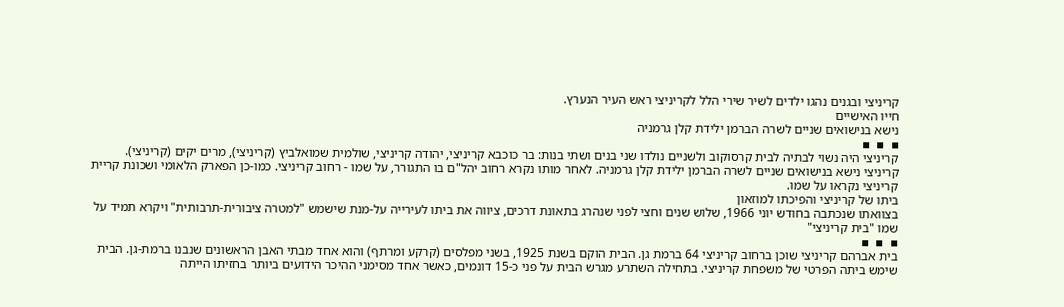קריניצי ובגנים נהגו ילדים לשיר שירי הלל לקריניצי ראש העיר הנערץ.
חייו האישיים
נישא בנישואים שניים לשרה הברמן ילידת קלן גרמניה
▪  ▪  ▪
קריניצי היה נשוי לבתיה לבית קרסוקוב ולשניים נולדו שני בנים ושתי בנות: בר כוכבא קריניצי, יהודה קריניצי, שולמית שמואלביץ (קריניצי), מרים יקים (קריניצי).
קריניצי נישא בנישואים שניים לשרה הברמן ילידת קלן גרמניה. לאחר מותו נקרא רחוב יהל"ם בו התגורר, על שמו - רחוב קריניצי. כמו-כן הפארק הלאומי ושכונת קריית קריניצי נקראו על שמו.
ביתו של קריניצי והפיכתו למוזאון
בצוואתו שנכתבה בחודש יוני 1966, שלוש שנים וחצי לפני שנהרג בתאונת דרכים, ציווה את ביתו לעירייה על-מנת שישמש "למטרה ציבורית-תרבותית" ויקרא תמיד על שמו "בית קריניצי"
▪  ▪  ▪
בית אברהם קריניצי שוכן ברחוב קריניצי 64 ברמת גן. הבית הוקם בשנת 1925, בשני מפלסים (קרקע ומרתף) והוא אחד מבתי האבן הראשונים שנבנו ברמת-גן. הבית שימש ביתה הפרטי של משפחת קריניצי. בתחילה השתרע מגרש הבית על פני כ-15 דונמים, כאשר אחד מסימני ההיכר הידועים ביותר בחזיתו הייתה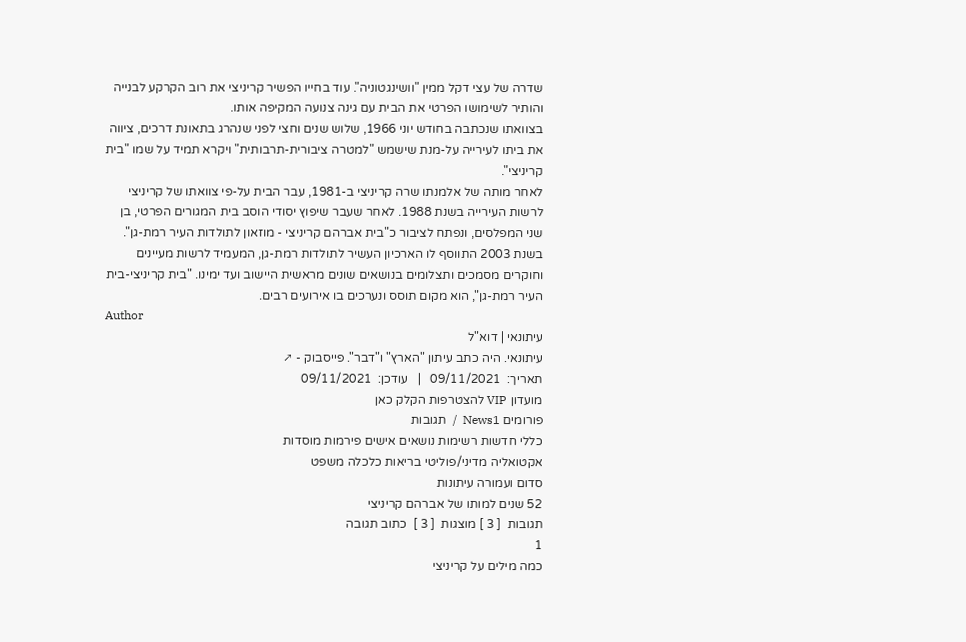שדרה של עצי דקל ממין "וושינגטוניה". עוד בחייו הפשיר קריניצי את רוב הקרקע לבנייה והותיר לשימושו הפרטי את הבית עם גינה צנועה המקיפה אותו.
בצוואתו שנכתבה בחודש יוני 1966, שלוש שנים וחצי לפני שנהרג בתאונת דרכים, ציווה את ביתו לעירייה על-מנת שישמש "למטרה ציבורית-תרבותית" ויקרא תמיד על שמו "בית קריניצי".
לאחר מותה של אלמנתו שרה קריניצי ב-1981, עבר הבית על-פי צוואתו של קריניצי לרשות העירייה בשנת 1988. לאחר שעבר שיפוץ יסודי הוסב בית המגורים הפרטי, בן שני המפלסים, ונפתח לציבור כ"בית אברהם קריניצי - מוזאון לתולדות העיר רמת-גן". בשנת 2003 התווסף לו הארכיון העשיר לתולדות רמת-גן, המעמיד לרשות מעיינים וחוקרים מסמכים ותצלומים בנושאים שונים מראשית היישוב ועד ימינו. "בית קריניצי-בית העיר רמת-גן", הוא מקום תוסס ונערכים בו אירועים רבים.
Author
עיתונאי | דוא"ל
עיתונאי. היה כתב עיתון "הארץ" ו"דבר". פייסבוק - ↗
תאריך:  09/11/2021   |   עודכן:  09/11/2021
מועדון VIP להצטרפות הקלק כאן
פורומים News1  /  תגובות
כללי חדשות רשימות נושאים אישים פירמות מוסדות
אקטואליה מדיני/פוליטי בריאות כלכלה משפט
סדום ועמורה עיתונות
52 שנים למותו של אברהם קריניצי
תגובות  [ 3 ] מוצגות  [ 3 ]  כתוב תגובה
1
כמה מילים על קריניצי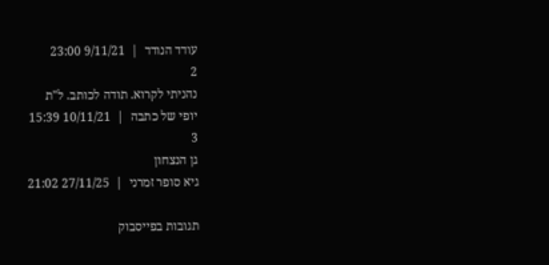עודד הנודד  |  9/11/21 23:00
2
נהניתי לקרוא. תודה לכותב. ל"ת
יופי של כתבה  |  10/11/21 15:39
3
גן הנצחון
גיא סופר זמרני  |  27/11/25 21:02

תגובות בפייסבוק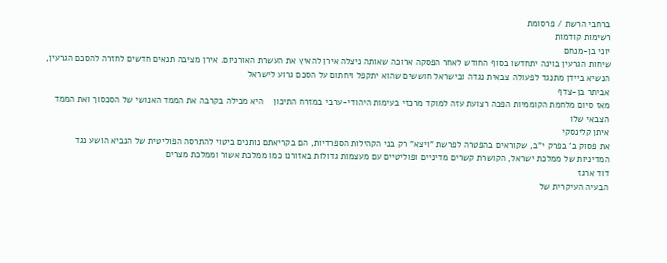ברחבי הרשת / פרסומת
רשימות קודמות
יוני בן-מנחם
שיחות הגרעין בוינה יתחדשו בסוף החודש לאחר הפסקה ארוכה שאותה ניצלה אירן להאיץ את העשרת האורניום. אירן מציבה תנאים חדשים לחזרה להסכם הגרעין, הנשיא ביידן מתנגד לפעולה צבאית נגדה ובישראל חוששים שהוא יתקפל ויחתום על הסכם גרוע לישראל
אביתר בן-צדף
מאז סיום מלחמת הקוממיות הפכה רצועת עזה למוקד מרכזי בעימות היהודי-ערבי במזרח התיכון    היא מכילה בקרבה את הממד האנושי של הסכסוך ואת הממד הצבאי שלו
איתן קלינסקי
את פסוק ב' בפרק י"ב, שקוראים בהפטרה לפרשת "ויצא" רק בני הקהילות הספרדיות, הם בקריאתם נותנים ביטוי להתרסה הפוליטית של הנביא הושע נגד המדיניות של ממלכת ישראל, הקושרת קשרים מדיניים ופוליטיים עם מעצמות גדולות באזורנו כמו ממלכת אשור וממלכת מצרים
דוד ארגז
הבעיה העיקרית של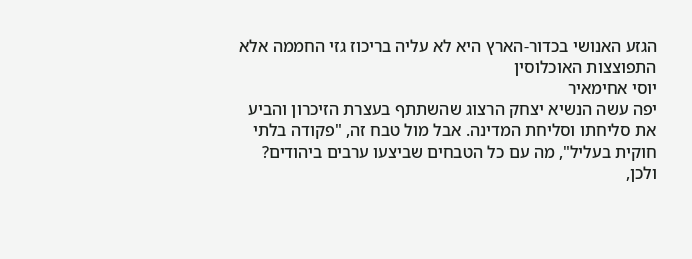הגזע האנושי בכדור-הארץ היא לא עליה בריכוז גזי החממה אלא התפוצצות האוכלוסין
יוסי אחימאיר
יפה עשה הנשיא יצחק הרצוג שהשתתף בעצרת הזיכרון והביע את סליחתו וסליחת המדינה. אבל מול טבח זה, "פקודה בלתי חוקית בעליל", מה עם כל הטבחים שביצעו ערבים ביהודים? ולכן,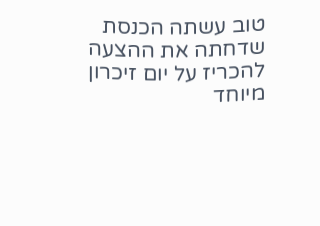טוב עשתה הכנסת שדחתה את ההצעה להכריז על יום זיכרון מיוחד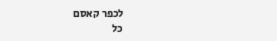לכפר קאסם
כל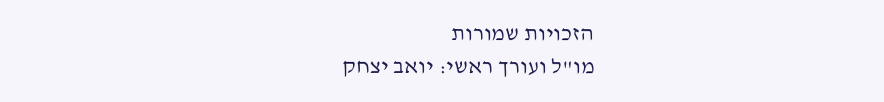הזכויות שמורות
מו"ל ועורך ראשי: יואב יצחק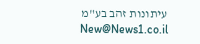עיתונות זהב בע"מ New@News1.co.il